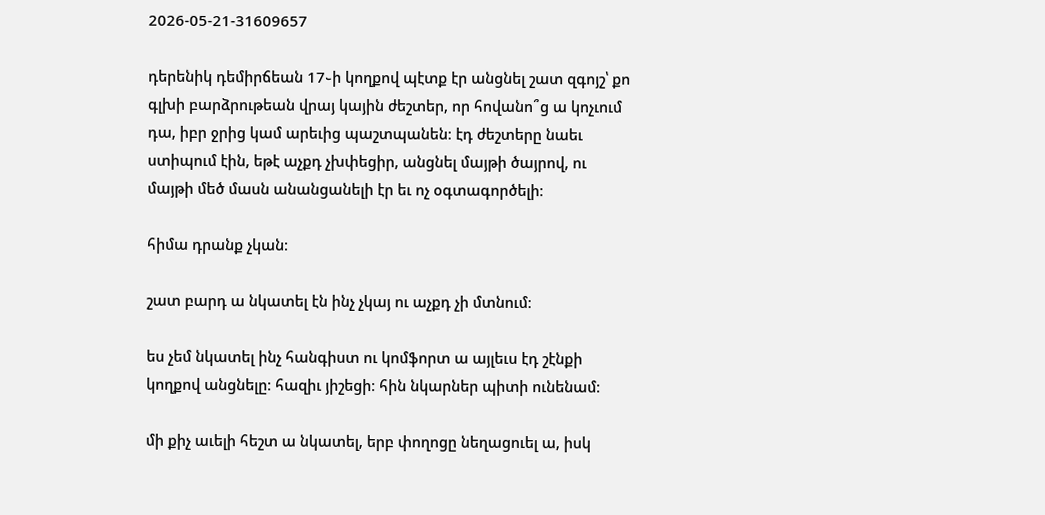2026-05-21-31609657

դերենիկ դեմիրճեան 17֊ի կողքով պէտք էր անցնել շատ զգոյշ՝ քո գլխի բարձրութեան վրայ կային ժեշտեր, որ հովանո՞ց ա կոչւում դա, իբր ջրից կամ արեւից պաշտպանեն։ էդ ժեշտերը նաեւ ստիպում էին, եթէ աչքդ չխփեցիր, անցնել մայթի ծայրով, ու մայթի մեծ մասն անանցանելի էր եւ ոչ օգտագործելի։

հիմա դրանք չկան։

շատ բարդ ա նկատել էն ինչ չկայ ու աչքդ չի մտնում։

ես չեմ նկատել ինչ հանգիստ ու կոմֆորտ ա այլեւս էդ շէնքի կողքով անցնելը։ հազիւ յիշեցի։ հին նկարներ պիտի ունենամ։

մի քիչ աւելի հեշտ ա նկատել, երբ փողոցը նեղացուել ա, իսկ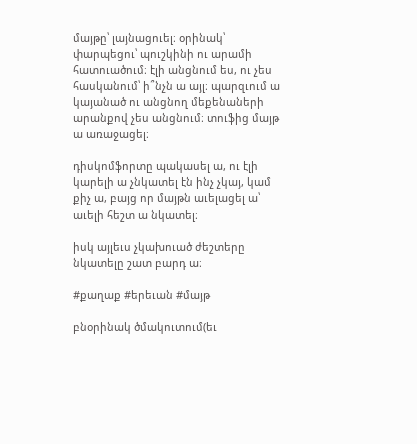մայթը՝ լայնացուել։ օրինակ՝ փարպեցու՝ պուշկինի ու արամի հատուածում։ էլի անցնում ես, ու չես հասկանում՝ ի՞նչն ա այլ։ պարզւում ա կայանած ու անցնող մեքենաների արանքով չես անցնում։ տուֆից մայթ ա առաջացել։

դիսկոմֆորտը պակասել ա, ու էլի կարելի ա չնկատել էն ինչ չկայ, կամ քիչ ա, բայց որ մայթն աւելացել ա՝ աւելի հեշտ ա նկատել։

իսկ այլեւս չկախուած ժեշտերը նկատելը շատ բարդ ա։

#քաղաք #երեւան #մայթ

բնօրինակ ծմակուտում(եւ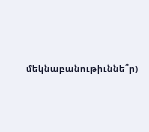մեկնաբանութիւննե՞ր)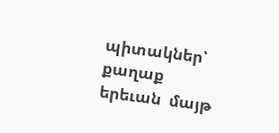պիտակներ՝ քաղաք  երեւան  մայթ